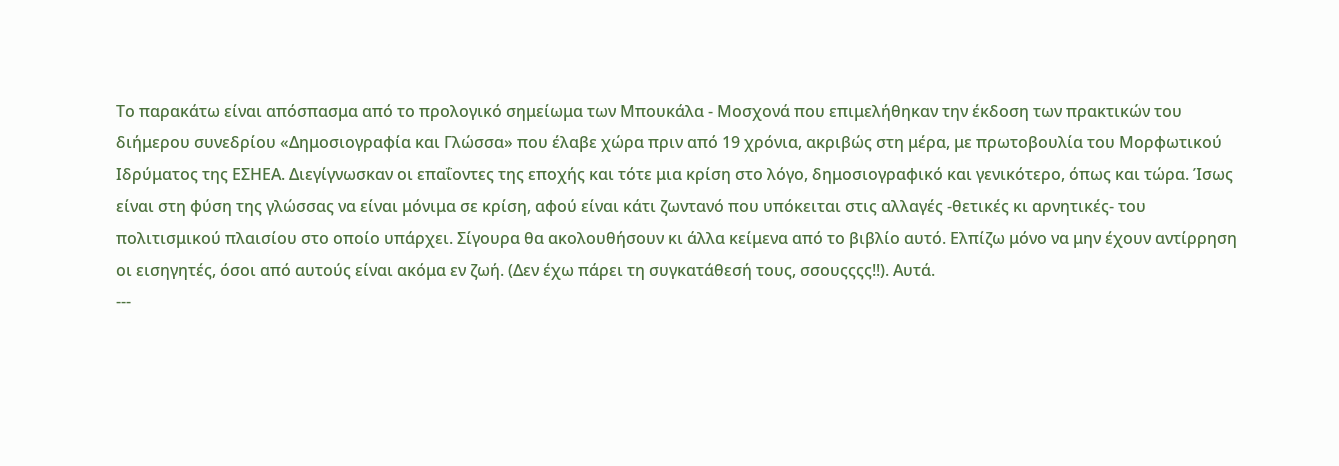Το παρακάτω είναι απόσπασμα από το προλογικό σημείωμα των Μπουκάλα - Μοσχονά που επιμελήθηκαν την έκδοση των πρακτικών του διήμερου συνεδρίου «Δημοσιογραφία και Γλώσσα» που έλαβε χώρα πριν από 19 χρόνια, ακριβώς στη μέρα, με πρωτοβουλία του Μορφωτικού Ιδρύματος της ΕΣΗΕΑ. Διεγίγνωσκαν οι επαΐοντες της εποχής και τότε μια κρίση στο λόγο, δημοσιογραφικό και γενικότερο, όπως και τώρα. Ίσως είναι στη φύση της γλώσσας να είναι μόνιμα σε κρίση, αφού είναι κάτι ζωντανό που υπόκειται στις αλλαγές -θετικές κι αρνητικές- του πολιτισμικού πλαισίου στο οποίο υπάρχει. Σίγουρα θα ακολουθήσουν κι άλλα κείμενα από το βιβλίο αυτό. Ελπίζω μόνο να μην έχουν αντίρρηση οι εισηγητές, όσοι από αυτούς είναι ακόμα εν ζωή. (Δεν έχω πάρει τη συγκατάθεσή τους, σσουςςςς!!). Αυτά.
---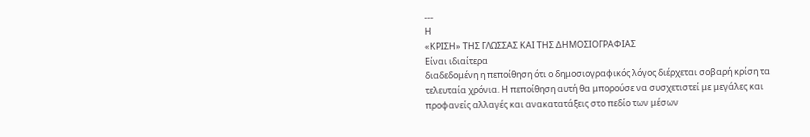---
Η
«ΚΡΙΣΗ» ΤΗΣ ΓΛΩΣΣΑΣ ΚΑΙ ΤΗΣ ΔΗΜΟΣΙΟΓΡΑΦΙΑΣ
Είναι ιδιαίτερα
διαδεδομένη η πεποίθηση ότι ο δημοσιογραφικός λόγος διέρχεται σοβαρή κρίση τα
τελευταία χρόνια. Η πεποίθηση αυτή θα μπορούσε να συσχετιστεί με μεγάλες και
προφανείς αλλαγές και ανακατατάξεις στο πεδίο των μέσων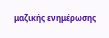μαζικής ενημέρωσης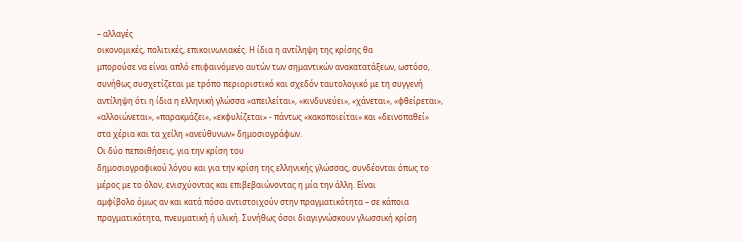– αλλαγές
οικονομικές, πολιτικές, επικοινωνιακές. Η ίδια η αντίληψη της κρίσης θα
μπορούσε να είναι απλό επιφαινόμενο αυτών των σημαντικών ανακατατάξεων, ωστόσο,
συνήθως συσχετίζεται με τρόπο περιοριστικό και σχεδόν ταυτολογικό με τη συγγενή
αντίληψη ότι η ίδια η ελληνική γλώσσα «απειλείται», «κινδυνεύει», «χάνεται», «φθείρεται»,
«αλλοιώνεται», «παρακμάζει», «εκφυλίζεται» - πάντως «κακοποιείται» και «δεινοπαθεί»
στα χέρια και τα χείλη «ανεύθυνων» δημοσιογράφων.
Οι δύο πεποιθήσεις, για την κρίση του
δημοσιογραφικού λόγου και για την κρίση της ελληνικής γλώσσας, συνδέονται όπως το
μέρος με το όλον, ενισχύοντας και επιβεβαιώνοντας η μία την άλλη. Είναι
αμφίβολο όμως αν και κατά πόσο αντιστοιχούν στην πραγματικότητα – σε κάποια
πραγματικότητα, πνευματική ή υλική. Συνήθως όσοι διαγιγνώσκουν γλωσσική κρίση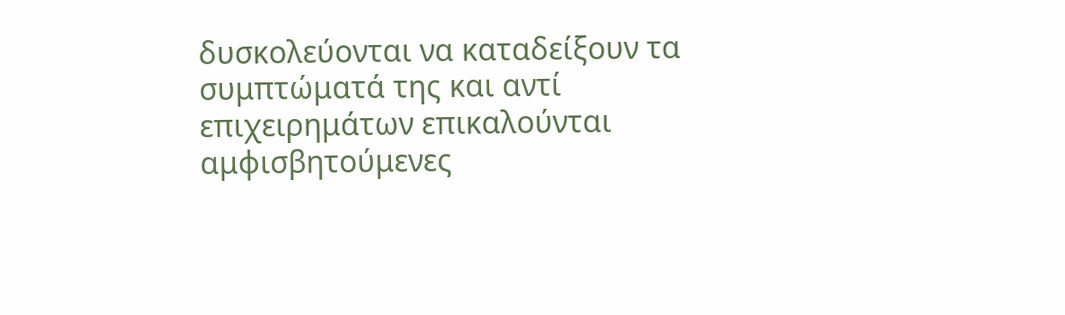δυσκολεύονται να καταδείξουν τα συμπτώματά της και αντί επιχειρημάτων επικαλούνται
αμφισβητούμενες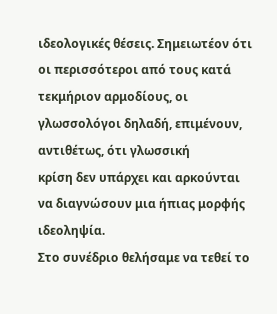ιδεολογικές θέσεις. Σημειωτέον ότι οι περισσότεροι από τους κατά
τεκμήριον αρμοδίους, οι γλωσσολόγοι δηλαδή, επιμένουν, αντιθέτως, ότι γλωσσική
κρίση δεν υπάρχει και αρκούνται να διαγνώσουν μια ήπιας μορφής ιδεοληψία.
Στο συνέδριο θελήσαμε να τεθεί το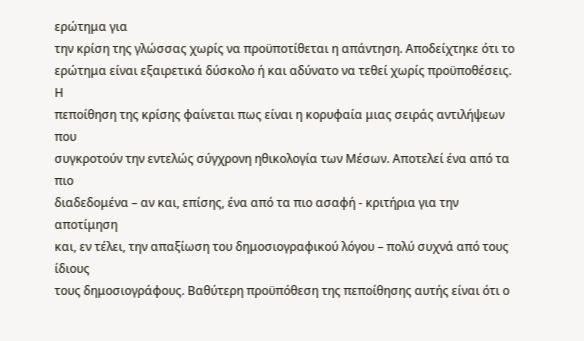ερώτημα για
την κρίση της γλώσσας χωρίς να προϋποτίθεται η απάντηση. Αποδείχτηκε ότι το
ερώτημα είναι εξαιρετικά δύσκολο ή και αδύνατο να τεθεί χωρίς προϋποθέσεις. Η
πεποίθηση της κρίσης φαίνεται πως είναι η κορυφαία μιας σειράς αντιλήψεων που
συγκροτούν την εντελώς σύγχρονη ηθικολογία των Μέσων. Αποτελεί ένα από τα πιο
διαδεδομένα – αν και, επίσης, ένα από τα πιο ασαφή - κριτήρια για την αποτίμηση
και, εν τέλει, την απαξίωση του δημοσιογραφικού λόγου – πολύ συχνά από τους ίδιους
τους δημοσιογράφους. Βαθύτερη προϋπόθεση της πεποίθησης αυτής είναι ότι ο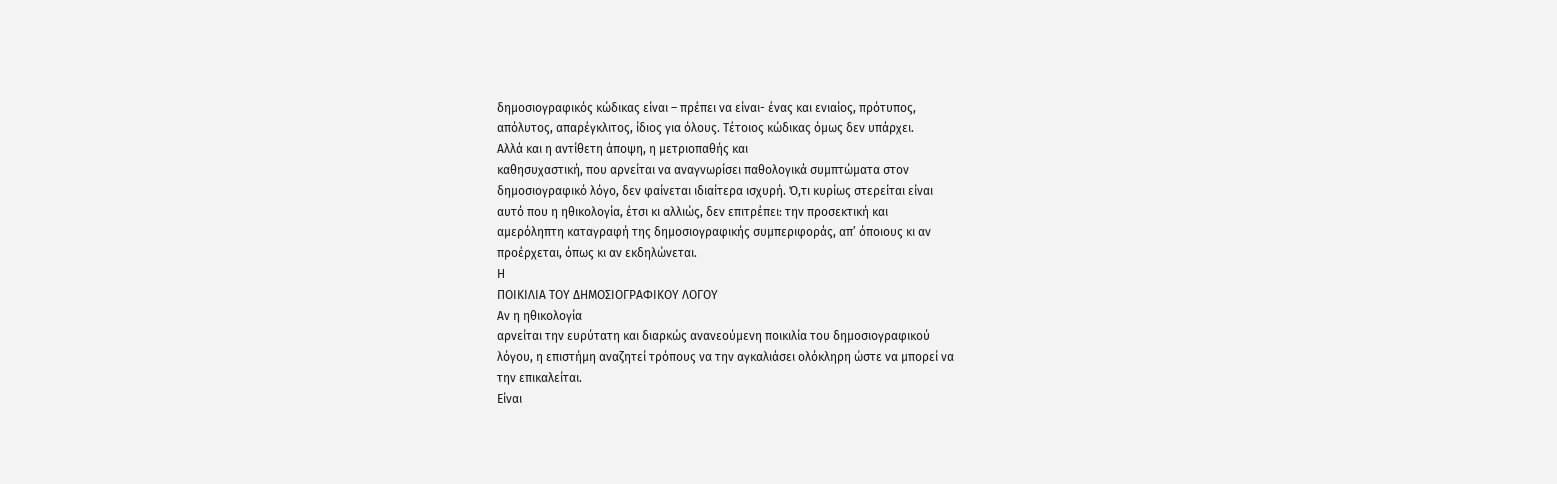δημοσιογραφικός κώδικας είναι – πρέπει να είναι- ένας και ενιαίος, πρότυπος,
απόλυτος, απαρέγκλιτος, ίδιος για όλους. Τέτοιος κώδικας όμως δεν υπάρχει.
Αλλά και η αντίθετη άποψη, η μετριοπαθής και
καθησυχαστική, που αρνείται να αναγνωρίσει παθολογικά συμπτώματα στον
δημοσιογραφικό λόγο, δεν φαίνεται ιδιαίτερα ισχυρή. Ό,τι κυρίως στερείται είναι
αυτό που η ηθικολογία, έτσι κι αλλιώς, δεν επιτρέπει: την προσεκτική και
αμερόληπτη καταγραφή της δημοσιογραφικής συμπεριφοράς, απ’ όποιους κι αν
προέρχεται, όπως κι αν εκδηλώνεται.
Η
ΠΟΙΚΙΛΙΑ ΤΟΥ ΔΗΜΟΣΙΟΓΡΑΦΙΚΟΥ ΛΟΓΟΥ
Αν η ηθικολογία
αρνείται την ευρύτατη και διαρκώς ανανεούμενη ποικιλία του δημοσιογραφικού
λόγου, η επιστήμη αναζητεί τρόπους να την αγκαλιάσει ολόκληρη ώστε να μπορεί να
την επικαλείται.
Είναι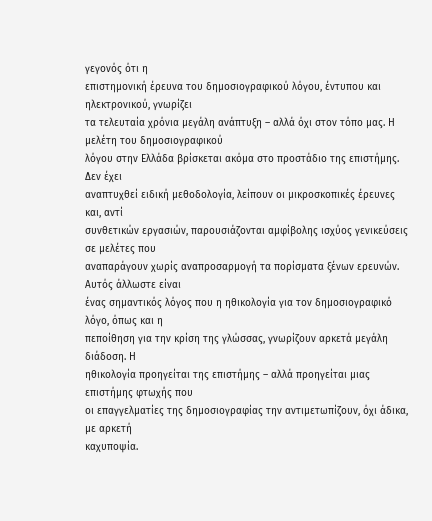γεγονός ότι η
επιστημονική έρευνα του δημοσιογραφικού λόγου, έντυπου και ηλεκτρονικού, γνωρίζει
τα τελευταία χρόνια μεγάλη ανάπτυξη – αλλά όχι στον τόπο μας. Η μελέτη του δημοσιογραφικού
λόγου στην Ελλάδα βρίσκεται ακόμα στο προστάδιο της επιστήμης. Δεν έχει
αναπτυχθεί ειδική μεθοδολογία, λείπουν οι μικροσκοπικές έρευνες και, αντί
συνθετικών εργασιών, παρουσιάζονται αμφίβολης ισχύος γενικεύσεις σε μελέτες που
αναπαράγουν χωρίς αναπροσαρμογή τα πορίσματα ξένων ερευνών. Αυτός άλλωστε είναι
ένας σημαντικός λόγος που η ηθικολογία για τον δημοσιογραφικό λόγο, όπως και η
πεποίθηση για την κρίση της γλώσσας, γνωρίζουν αρκετά μεγάλη διάδοση. Η
ηθικολογία προηγείται της επιστήμης – αλλά προηγείται μιας επιστήμης φτωχής που
οι επαγγελματίες της δημοσιογραφίας την αντιμετωπίζουν, όχι άδικα, με αρκετή
καχυποψία.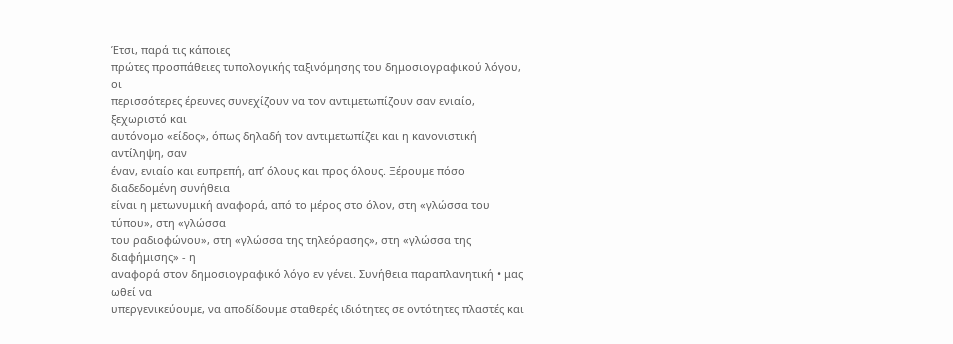Έτσι, παρά τις κάποιες
πρώτες προσπάθειες τυπολογικής ταξινόμησης του δημοσιογραφικού λόγου, οι
περισσότερες έρευνες συνεχίζουν να τον αντιμετωπίζουν σαν ενιαίο, ξεχωριστό και
αυτόνομο «είδος», όπως δηλαδή τον αντιμετωπίζει και η κανονιστική αντίληψη, σαν
έναν, ενιαίο και ευπρεπή, απ’ όλους και προς όλους. Ξέρουμε πόσο διαδεδομένη συνήθεια
είναι η μετωνυμική αναφορά, από το μέρος στο όλον, στη «γλώσσα του τύπου», στη «γλώσσα
του ραδιοφώνου», στη «γλώσσα της τηλεόρασης», στη «γλώσσα της διαφήμισης» - η
αναφορά στον δημοσιογραφικό λόγο εν γένει. Συνήθεια παραπλανητική • μας ωθεί να
υπεργενικεύουμε, να αποδίδουμε σταθερές ιδιότητες σε οντότητες πλαστές και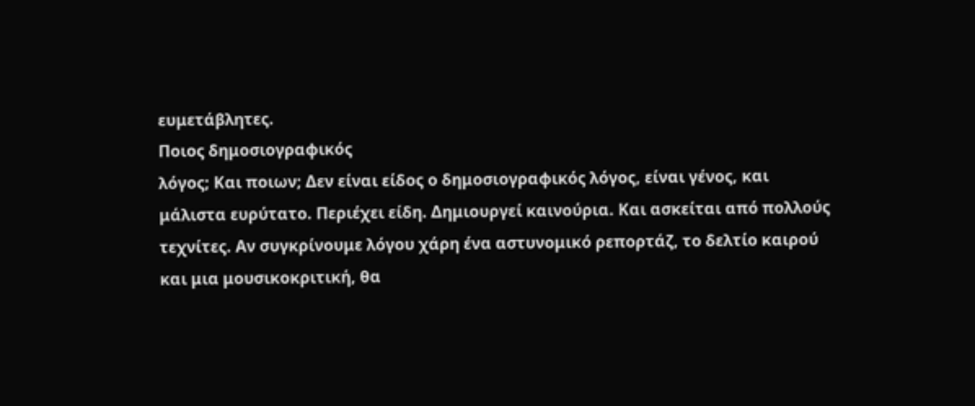ευμετάβλητες.
Ποιος δημοσιογραφικός
λόγος; Και ποιων; Δεν είναι είδος ο δημοσιογραφικός λόγος, είναι γένος, και
μάλιστα ευρύτατο. Περιέχει είδη. Δημιουργεί καινούρια. Και ασκείται από πολλούς
τεχνίτες. Αν συγκρίνουμε λόγου χάρη ένα αστυνομικό ρεπορτάζ, το δελτίο καιρού
και μια μουσικοκριτική, θα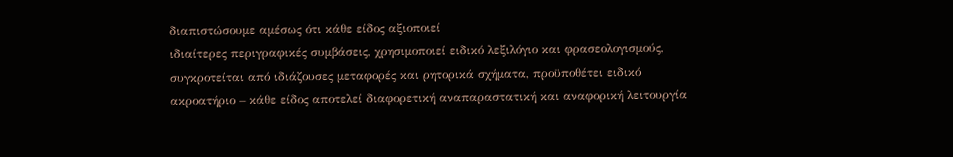διαπιστώσουμε αμέσως ότι κάθε είδος αξιοποιεί
ιδιαίτερες περιγραφικές συμβάσεις, χρησιμοποιεί ειδικό λεξιλόγιο και φρασεολογισμούς,
συγκροτείται από ιδιάζουσες μεταφορές και ρητορικά σχήματα, προϋποθέτει ειδικό
ακροατήριο – κάθε είδος αποτελεί διαφορετική αναπαραστατική και αναφορική λειτουργία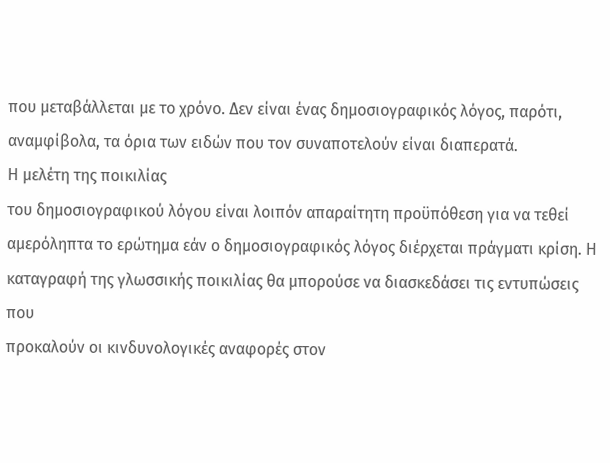που μεταβάλλεται με το χρόνο. Δεν είναι ένας δημοσιογραφικός λόγος, παρότι,
αναμφίβολα, τα όρια των ειδών που τον συναποτελούν είναι διαπερατά.
Η μελέτη της ποικιλίας
του δημοσιογραφικού λόγου είναι λοιπόν απαραίτητη προϋπόθεση για να τεθεί
αμερόληπτα το ερώτημα εάν ο δημοσιογραφικός λόγος διέρχεται πράγματι κρίση. Η
καταγραφή της γλωσσικής ποικιλίας θα μπορούσε να διασκεδάσει τις εντυπώσεις που
προκαλούν οι κινδυνολογικές αναφορές στον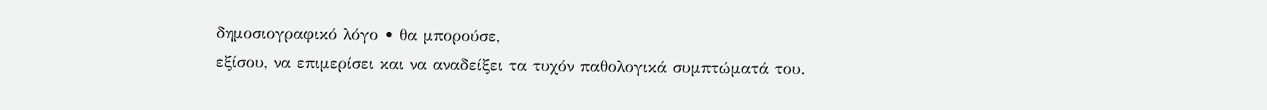δημοσιογραφικό λόγο • θα μπορούσε,
εξίσου, να επιμερίσει και να αναδείξει τα τυχόν παθολογικά συμπτώματά του.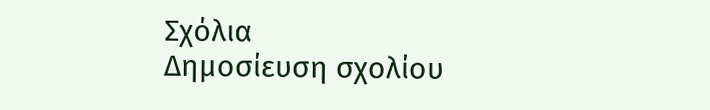Σχόλια
Δημοσίευση σχολίου